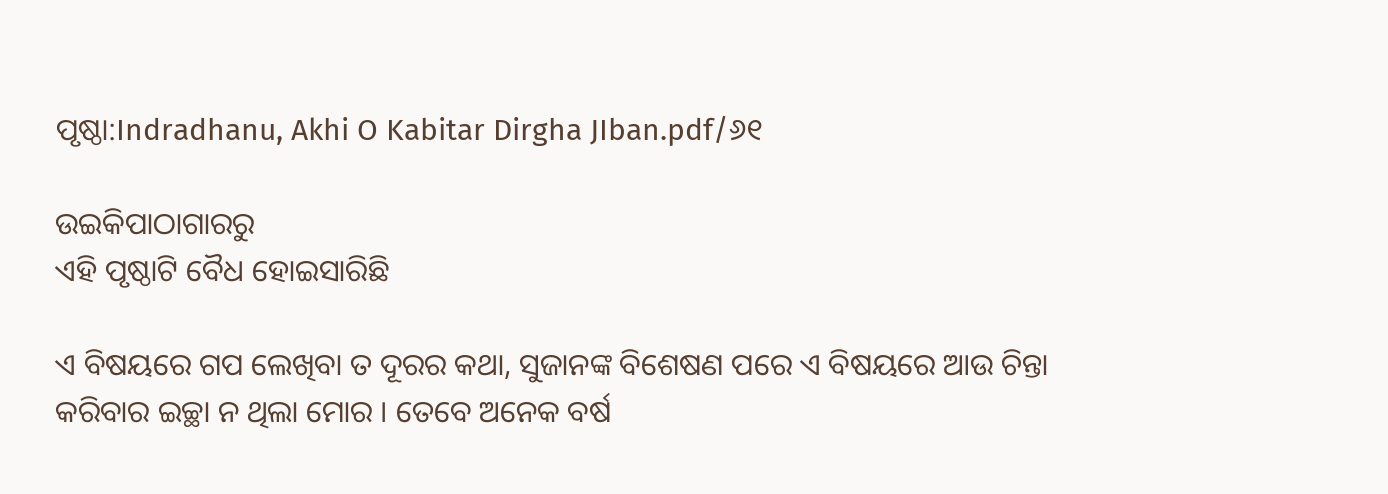ପୃଷ୍ଠା:Indradhanu, Akhi O Kabitar Dirgha JIban.pdf/୬୧

ଉଇକିପାଠାଗାର‌ରୁ
ଏହି ପୃଷ୍ଠାଟି ବୈଧ ହୋଇସାରିଛି

ଏ ବିଷୟରେ ଗପ ଲେଖିବା ତ ଦୂରର କଥା, ସୁଜାନଙ୍କ ବିଶେଷଣ ପରେ ଏ ବିଷୟରେ ଆଉ ଚିନ୍ତା କରିବାର ଇଚ୍ଛା ନ ଥିଲା ମୋର । ତେବେ ଅନେକ ବର୍ଷ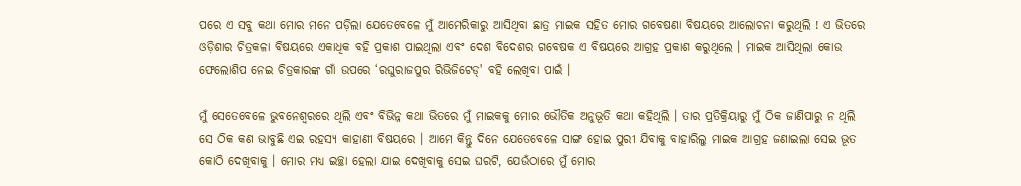ପରେ ଏ ସବୁ କଥା ମୋର ମନେ ପଡ଼ିଲା ଯେତେବେଳେ ମୁଁ ଆମେରିକାରୁ ଆସିଥିବା ଛାତ୍ର ମାଇକ ସହିତ ମୋର ଗବେଷଣା ବିଷୟରେ ଆଲୋଚନା କରୁଥିଲି ! ଏ ଭିତରେ ଓଡ଼ିଶାର ଚିତ୍ରକଳା ବିଷୟରେ ଏକାଧିକ ବହି ପ୍ରକାଶ ପାଇଥିଲା ଏବଂ ଦେଶ ବିଦେଶର ଗବେଷକ ଏ ବିଷୟରେ ଆଗ୍ରହ ପ୍ରକାଶ କରୁଥିଲେ । ମାଇକ ଆସିଥିଲା କୋଉ ଫେଲୋଶିପ ନେଇ ଚିତ୍ରକାରଙ୍କ ଗାଁ ଉପରେ ‘ରଘୁରାଜପୁର ରିଭିଜିଟେଡ୍' ବହି ଲେଖିବା ପାଇଁ ।

ମୁଁ ସେତେବେଳେ ଭୁବନେଶ୍ୱରରେ ଥିଲି ଏବଂ ବିଭିନ୍ନ କଥା ଭିତରେ ମୁଁ ମାଇକକୁ ମୋର ଭୌତିକ ଅନୁଭୂତି କଥା କହିଥିଲି । ତାର ପ୍ରତିକ୍ରିୟାରୁ ମୁଁ ଠିକ ଜାଣିପାରୁ ନ ଥିଲି ସେ ଠିକ କଣ ଭାବୁଛି ଏଇ ରହସ୍ୟ କାହାଣୀ ବିଷୟରେ । ଆମେ କିନ୍ତୁ ଦିନେ ଯେତେବେଳେ ସାଙ୍ଗ ହୋଇ ପୁରୀ ଯିବାକୁ ବାହାରିଲୁ ମାଇକ ଆଗ୍ରହ ଜଣାଇଲା ସେଇ ଭୂତ କୋଠି ଦେଖିବାକୁ । ମୋର ମଧ୍ୟ ଇଚ୍ଛା ହେଲା ଯାଇ ଦେଖିବାକୁ ସେଇ ଘରଟି, ଯେଉଁଠାରେ ମୁଁ ମୋର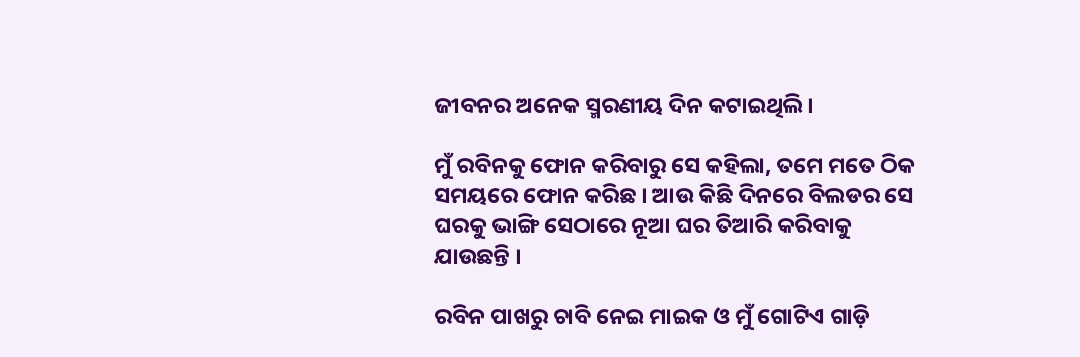ଜୀବନର ଅନେକ ସ୍ମରଣୀୟ ଦିନ କଟାଇଥିଲି ।

ମୁଁ ରବିନକୁ ଫୋନ କରିବାରୁ ସେ କହିଲା, ତମେ ମତେ ଠିକ ସମୟରେ ଫୋନ କରିଛ । ଆଉ କିଛି ଦିନରେ ବିଲଡର ସେ ଘରକୁ ଭାଙ୍ଗି ସେଠାରେ ନୂଆ ଘର ତିଆରି କରିବାକୁ ଯାଉଛନ୍ତି ।

ରବିନ ପାଖରୁ ଚାବି ନେଇ ମାଇକ ଓ ମୁଁ ଗୋଟିଏ ଗାଡ଼ି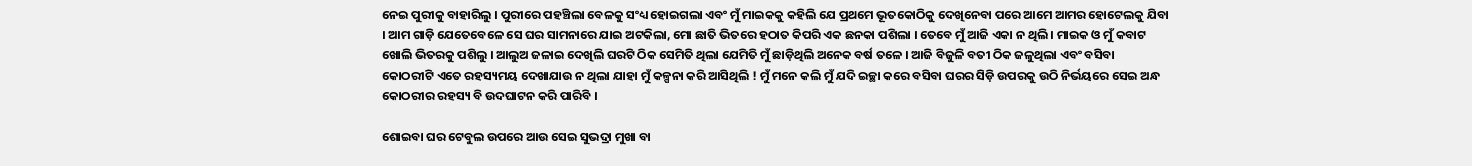ନେଇ ପୁରୀକୁ ବାହାରିଲୁ । ପୁରୀରେ ପହଞ୍ଚିଲା ବେଳକୁ ସଂଧ୍ୟ ହୋଇଗଲା ଏବଂ ମୁଁ ମାଇକକୁ କହିଲି ଯେ ପ୍ରଥମେ ଭୂତକୋଠିକୁ ଦେଖିନେବା ପରେ ଆମେ ଆମର ହୋଟେଲକୁ ଯିବା । ଆମ ଗାଡ଼ି ଯେତେବେଳେ ସେ ଘର ସାମନାରେ ଯାଇ ଅଟକିଲା, ମୋ ଛାତି ଭିତରେ ହଠାତ କିପରି ଏକ ଛନକା ପଶିଲା । ତେବେ ମୁଁ ଆଜି ଏକା ନ ଥିଲି । ମାଇକ ଓ ମୁଁ କବାଟ ଖୋଲି ଭିତରକୁ ପଶିଲୁ । ଆଲୁଅ ଜଳାଇ ଦେଖିଲି ଘରଟି ଠିକ ସେମିତି ଥିଲା ଯେମିତି ମୁଁ ଛାଡ଼ିଥିଲି ଅନେକ ବର୍ଷ ତଳେ । ଆଜି ବିଜୁଳି ବତୀ ଠିକ ଜଳୁଥିଲା ଏବଂ ବସିବା କୋଠରୀଟି ଏତେ ରହସ୍ୟମୟ ଦେଖାଯାଉ ନ ଥିଲା ଯାହା ମୁଁ କଳ୍ପନା କରି ଆସିଥିଲି ! ମୁଁ ମନେ କଲି ମୁଁ ଯଦି ଇଚ୍ଛା କରେ ବସିବା ଘରର ସିଡ଼ି ଉପରକୁ ଉଠି ନିର୍ଭୟରେ ସେଇ ଅନ୍ଧ କୋଠରୀର ରହସ୍ୟ ବି ଉଦଘାଟନ କରି ପାରିବି ।

ଶୋଇବା ଘର ଟେବୁଲ ଉପରେ ଆଉ ସେଇ ସୁଭଦ୍ରା ମୁଖା ବା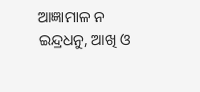ଆଜ୍ଞାମାଳ ନ
ଇନ୍ଦ୍ରଧନୁ, ଆଖି ଓ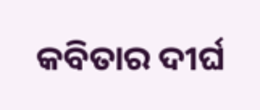କବିତାର ଦୀର୍ଘ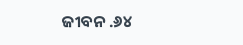ଜୀବନ .୬୪